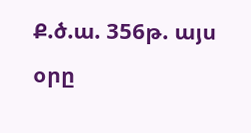Ք.ծ.ա. 356թ. այս օրը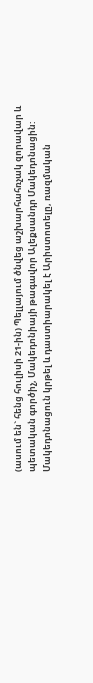(ասում են` հենց հուլիսի 21-ին) Պելլայում ծնվեց աշխարհահռչակ զորավար և պետական գործիչ, Մակեդոնիայի թագավոր Ալեքսանդր Մակեդոնացին:
Մակեդոնացուն կրթել և դաստիարակել է Արիստոտելը, ռազմական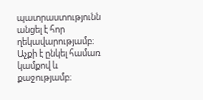պատրաստությունն անցել է հոր ղեկավարությամբ։ Աչքի է ընկել համառ կամքով և քաջությամբ։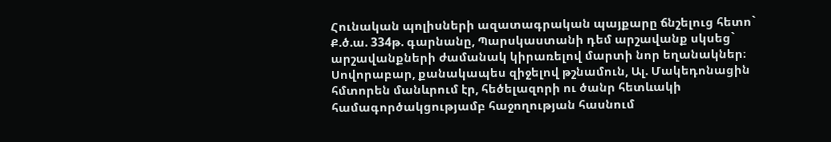Հունական պոլիսների ազատագրական պայքարը ճնշելուց հետո` Ք.ծ.ա. 334թ. գարնանը, Պարսկաստանի դեմ արշավանք սկսեց` արշավանքների ժամանակ կիրառելով մարտի նոր եղանակներ։
Սովորաբար, քանակապես զիջելով թշնամուն, Ալ. Մակեդոնացին հմտորեն մանևրում էր, հեծելազորի ու ծանր հետևակի համագործակցությամբ հաջողության հասնում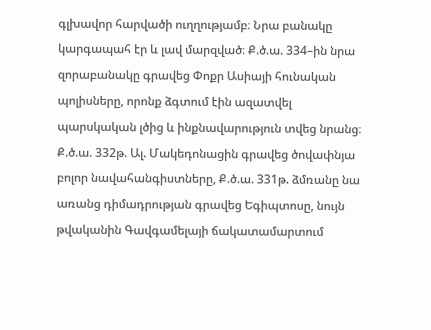գլխավոր հարվածի ուղղությամբ։ Նրա բանակը կարգապահ էր և լավ մարզված։ Ք.ծ.ա. 334–ին նրա զորաբանակը գրավեց Փոքր Ասիայի հունական պոլիսները, որոնք ձգտում էին ազատվել պարսկական լծից և ինքնավարություն տվեց նրանց։
Ք.ծ.ա. 332թ. Ալ. Մակեդոնացին գրավեց ծովափնյա բոլոր նավահանգիստները, Ք.ծ.ա. 331թ. ձմռանը նա առանց դիմադրության գրավեց Եգիպտոսը, նույն թվականին Գավգամելայի ճակատամարտում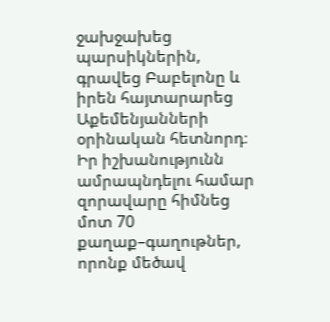ջախջախեց պարսիկներին, գրավեց Բաբելոնը և իրեն հայտարարեց Աքեմենյանների օրինական հետնորդ։
Իր իշխանությունն ամրապնդելու համար զորավարը հիմնեց մոտ 70 քաղաք–գաղութներ, որոնք մեծավ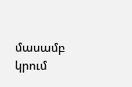մասամբ կրում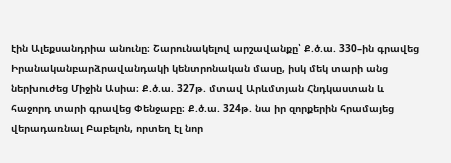էին Ալեքսանդրիա անունը։ Շարունակելով արշավանքը՝ Ք.ծ.ա. 330–ին գրավեց Իրանականբարձրավանդակի կենտրոնական մասը, իսկ մեկ տարի անց ներխուժեց Միջին Ասիա։ Ք.ծ.ա. 327թ. մտավ Արևմտյան Հնդկաստան և հաջորդ տարի գրավեց Փենջաբը։ Ք.ծ.ա. 324թ. նա իր զորքերին հրամայեց վերադառնալ Բաբելոն, որտեղ էլ նոր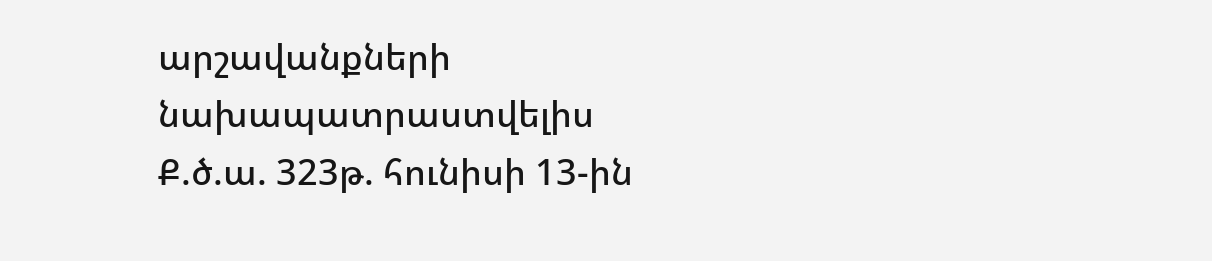արշավանքների նախապատրաստվելիս Ք.ծ.ա. 323թ. հունիսի 13-ին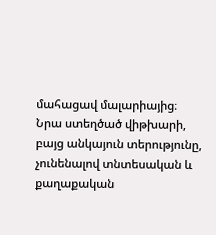մահացավ մալարիայից։
Նրա ստեղծած վիթխարի, բայց անկայուն տերությունը, չունենալով տնտեսական և քաղաքական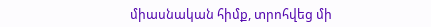միասնական հիմք, տրոհվեց մի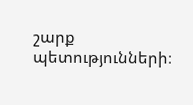շարք պետությունների։